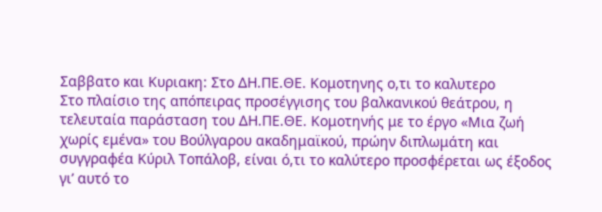Σαββατο και Κυριακη: Στο ΔΗ.ΠΕ.ΘΕ. Κομοτηνης ο,τι το καλυτερο
Στο πλαίσιο της απόπειρας προσέγγισης του βαλκανικού θεάτρου, η τελευταία παράσταση του ΔΗ.ΠΕ.ΘΕ. Κομοτηνής με το έργο «Μια ζωή χωρίς εμένα» του Βούλγαρου ακαδημαϊκού, πρώην διπλωμάτη και συγγραφέα Κύριλ Τοπάλοβ, είναι ό,τι το καλύτερο προσφέρεται ως έξοδος γι’ αυτό το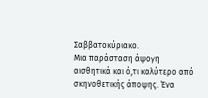Σαββατοκύριακο.
Μια παράσταση άψογη αισθητικά και ό,τι καλύτερο από σκηνοθετικής άποψης. Ένα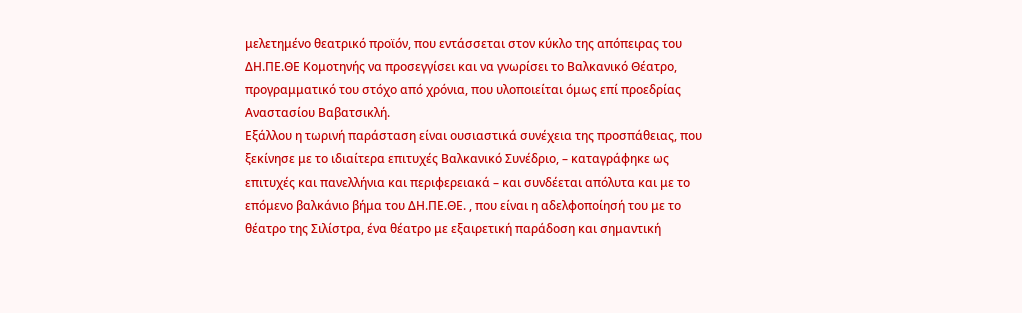μελετημένο θεατρικό προϊόν, που εντάσσεται στον κύκλο της απόπειρας του ΔΗ.ΠΕ.ΘΕ Κομοτηνής να προσεγγίσει και να γνωρίσει το Βαλκανικό Θέατρο, προγραμματικό του στόχο από χρόνια, που υλοποιείται όμως επί προεδρίας Αναστασίου Βαβατσικλή.
Εξάλλου η τωρινή παράσταση είναι ουσιαστικά συνέχεια της προσπάθειας, που ξεκίνησε με το ιδιαίτερα επιτυχές Βαλκανικό Συνέδριο, – καταγράφηκε ως επιτυχές και πανελλήνια και περιφερειακά – και συνδέεται απόλυτα και με το επόμενο βαλκάνιο βήμα του ΔΗ.ΠΕ.ΘΕ. , που είναι η αδελφοποίησή του με το θέατρο της Σιλίστρα, ένα θέατρο με εξαιρετική παράδοση και σημαντική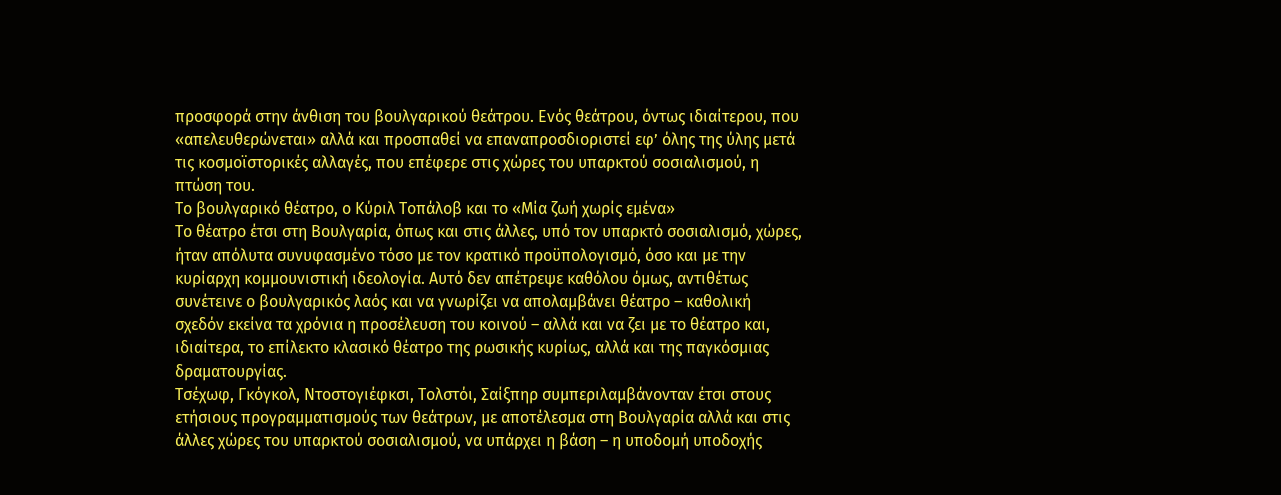προσφορά στην άνθιση του βουλγαρικού θεάτρου. Ενός θεάτρου, όντως ιδιαίτερου, που «απελευθερώνεται» αλλά και προσπαθεί να επαναπροσδιοριστεί εφ’ όλης της ύλης μετά τις κοσμοϊστορικές αλλαγές, που επέφερε στις χώρες του υπαρκτού σοσιαλισμού, η πτώση του.
Το βουλγαρικό θέατρο, ο Κύριλ Τοπάλοβ και το «Μία ζωή χωρίς εμένα»
Το θέατρο έτσι στη Βουλγαρία, όπως και στις άλλες, υπό τον υπαρκτό σοσιαλισμό, χώρες, ήταν απόλυτα συνυφασμένο τόσο με τον κρατικό προϋπολογισμό, όσο και με την κυρίαρχη κομμουνιστική ιδεολογία. Αυτό δεν απέτρεψε καθόλου όμως, αντιθέτως συνέτεινε ο βουλγαρικός λαός και να γνωρίζει να απολαμβάνει θέατρο – καθολική σχεδόν εκείνα τα χρόνια η προσέλευση του κοινού – αλλά και να ζει με το θέατρο και, ιδιαίτερα, το επίλεκτο κλασικό θέατρο της ρωσικής κυρίως, αλλά και της παγκόσμιας δραματουργίας.
Τσέχωφ, Γκόγκολ, Ντοστογιέφκσι, Τολστόι, Σαίξπηρ συμπεριλαμβάνονταν έτσι στους ετήσιους προγραμματισμούς των θεάτρων, με αποτέλεσμα στη Βουλγαρία αλλά και στις άλλες χώρες του υπαρκτού σοσιαλισμού, να υπάρχει η βάση – η υποδομή υποδοχής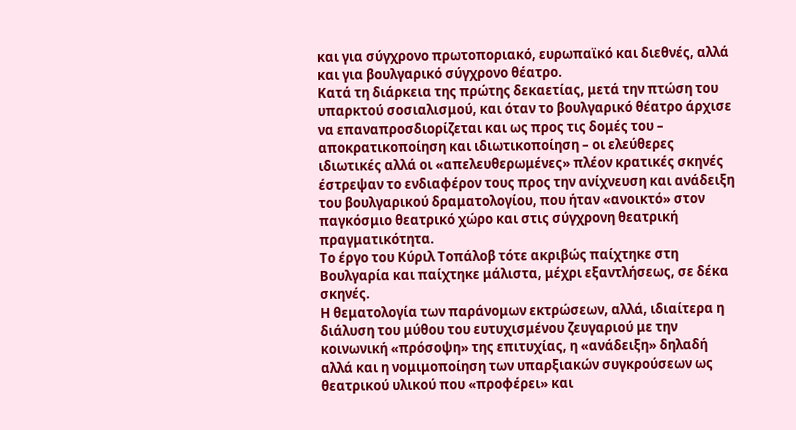και για σύγχρονο πρωτοποριακό, ευρωπαϊκό και διεθνές, αλλά και για βουλγαρικό σύγχρονο θέατρο.
Κατά τη διάρκεια της πρώτης δεκαετίας, μετά την πτώση του υπαρκτού σοσιαλισμού, και όταν το βουλγαρικό θέατρο άρχισε να επαναπροσδιορίζεται και ως προς τις δομές του – αποκρατικοποίηση και ιδιωτικοποίηση – οι ελεύθερες ιδιωτικές αλλά οι «απελευθερωμένες» πλέον κρατικές σκηνές έστρεψαν το ενδιαφέρον τους προς την ανίχνευση και ανάδειξη του βουλγαρικού δραματολογίου, που ήταν «ανοικτό» στον παγκόσμιο θεατρικό χώρο και στις σύγχρονη θεατρική πραγματικότητα.
Το έργο του Κύριλ Τοπάλοβ τότε ακριβώς παίχτηκε στη Βουλγαρία και παίχτηκε μάλιστα, μέχρι εξαντλήσεως, σε δέκα σκηνές.
Η θεματολογία των παράνομων εκτρώσεων, αλλά, ιδιαίτερα η διάλυση του μύθου του ευτυχισμένου ζευγαριού με την κοινωνική «πρόσοψη» της επιτυχίας, η «ανάδειξη» δηλαδή αλλά και η νομιμοποίηση των υπαρξιακών συγκρούσεων ως θεατρικού υλικού που «προφέρει» και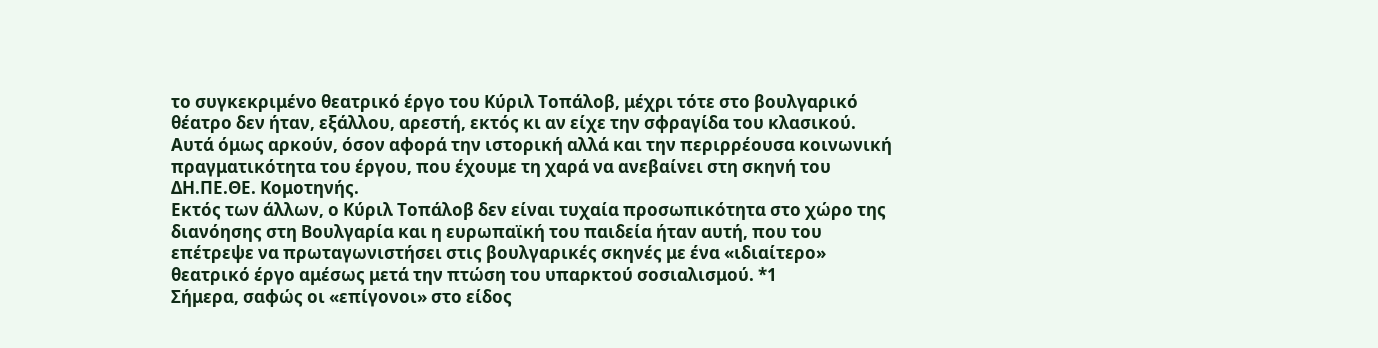το συγκεκριμένο θεατρικό έργο του Κύριλ Τοπάλοβ, μέχρι τότε στο βουλγαρικό θέατρο δεν ήταν, εξάλλου, αρεστή, εκτός κι αν είχε την σφραγίδα του κλασικού.
Αυτά όμως αρκούν, όσον αφορά την ιστορική αλλά και την περιρρέουσα κοινωνική πραγματικότητα του έργου, που έχουμε τη χαρά να ανεβαίνει στη σκηνή του ΔΗ.ΠΕ.ΘΕ. Κομοτηνής.
Εκτός των άλλων, ο Κύριλ Τοπάλοβ δεν είναι τυχαία προσωπικότητα στο χώρο της διανόησης στη Βουλγαρία και η ευρωπαϊκή του παιδεία ήταν αυτή, που του επέτρεψε να πρωταγωνιστήσει στις βουλγαρικές σκηνές με ένα «ιδιαίτερο» θεατρικό έργο αμέσως μετά την πτώση του υπαρκτού σοσιαλισμού. *1
Σήμερα, σαφώς οι «επίγονοι» στο είδος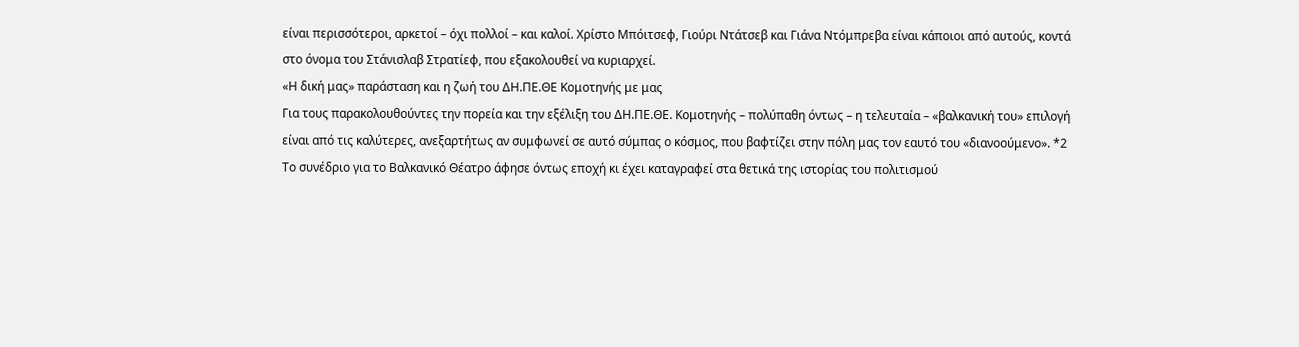είναι περισσότεροι, αρκετοί – όχι πολλοί – και καλοί. Χρίστο Μπόιτσεφ, Γιούρι Ντάτσεβ και Γιάνα Ντόμπρεβα είναι κάποιοι από αυτούς, κοντά στο όνομα του Στάνισλαβ Στρατίεφ, που εξακολουθεί να κυριαρχεί.
«Η δική μας» παράσταση και η ζωή του ΔΗ.ΠΕ.ΘΕ Κομοτηνής με μας
Για τους παρακολουθούντες την πορεία και την εξέλιξη του ΔΗ.ΠΕ.ΘΕ. Κομοτηνής – πολύπαθη όντως – η τελευταία – «βαλκανική του» επιλογή είναι από τις καλύτερες, ανεξαρτήτως αν συμφωνεί σε αυτό σύμπας ο κόσμος, που βαφτίζει στην πόλη μας τον εαυτό του «διανοούμενο». *2
Το συνέδριο για το Βαλκανικό Θέατρο άφησε όντως εποχή κι έχει καταγραφεί στα θετικά της ιστορίας του πολιτισμού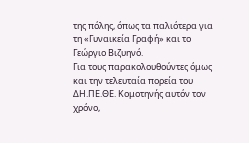της πόλης, όπως τα παλιότερα για τη «Γυναικεία Γραφή» και το Γεώργιο Βιζυηνό.
Για τους παρακολουθούντες όμως και την τελευταία πορεία του ΔΗ.ΠΕ.ΘΕ. Κομοτηνής αυτόν τον χρόνο,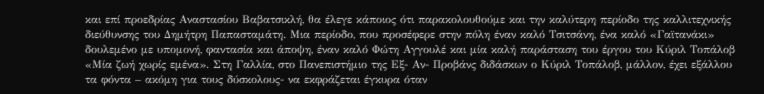και επί προεδρίας Αναστασίου Βαβατσικλή, θα έλεγε κάποιος ότι παρακολουθούμε και την καλύτερη περίοδο της καλλιτεχνικής διεύθυνσης του Δημήτρη Παπασταμάτη. Μια περίοδο, που προσέφερε στην πόλη έναν καλό Τσιτσάνη, ένα καλό «Γαϊτανάκι» δουλεμένο με υπομονή, φαντασία και άποψη, έναν καλό Φώτη Αγγουλέ και μία καλή παράσταση του έργου του Κύριλ Τοπάλοβ «Μία ζωή χωρίς εμένα». Στη Γαλλία, στο Πανεπιστήμιο της Εξ- Αν- Προβάνς διδάσκων ο Κύριλ Τοπάλοβ, μάλλον, έχει εξάλλου τα φόντα – ακόμη για τους δύσκολους- να εκφράζεται έγκυρα όταν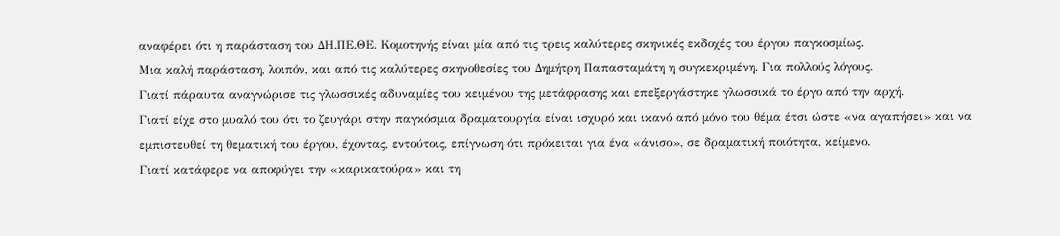αναφέρει ότι η παράσταση του ΔΗ.ΠΕ.ΘΕ. Κομοτηνής είναι μία από τις τρεις καλύτερες σκηνικές εκδοχές του έργου παγκοσμίως.
Μια καλή παράσταση, λοιπόν, και από τις καλύτερες σκηνοθεσίες του Δημήτρη Παπασταμάτη η συγκεκριμένη. Για πολλούς λόγους.
Γιατί πάραυτα αναγνώρισε τις γλωσσικές αδυναμίες του κειμένου της μετάφρασης και επεξεργάστηκε γλωσσικά το έργο από την αρχή.
Γιατί είχε στο μυαλό του ότι το ζευγάρι στην παγκόσμια δραματουργία είναι ισχυρό και ικανό από μόνο του θέμα έτσι ώστε «να αγαπήσει» και να εμπιστευθεί τη θεματική του έργου, έχοντας, εντούτοις, επίγνωση ότι πρόκειται για ένα «άνισο», σε δραματική ποιότητα, κείμενο.
Γιατί κατάφερε να αποφύγει την «καρικατούρα» και τη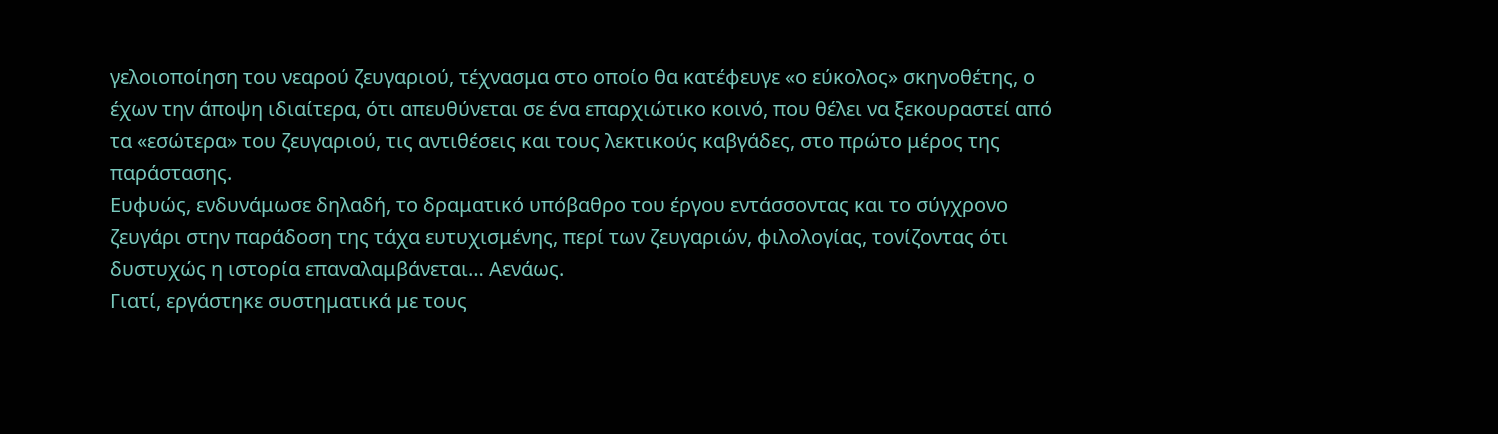γελοιοποίηση του νεαρού ζευγαριού, τέχνασμα στο οποίο θα κατέφευγε «ο εύκολος» σκηνοθέτης, ο έχων την άποψη ιδιαίτερα, ότι απευθύνεται σε ένα επαρχιώτικο κοινό, που θέλει να ξεκουραστεί από τα «εσώτερα» του ζευγαριού, τις αντιθέσεις και τους λεκτικούς καβγάδες, στο πρώτο μέρος της παράστασης.
Ευφυώς, ενδυνάμωσε δηλαδή, το δραματικό υπόβαθρο του έργου εντάσσοντας και το σύγχρονο ζευγάρι στην παράδοση της τάχα ευτυχισμένης, περί των ζευγαριών, φιλολογίας, τονίζοντας ότι δυστυχώς η ιστορία επαναλαμβάνεται… Αενάως.
Γιατί, εργάστηκε συστηματικά με τους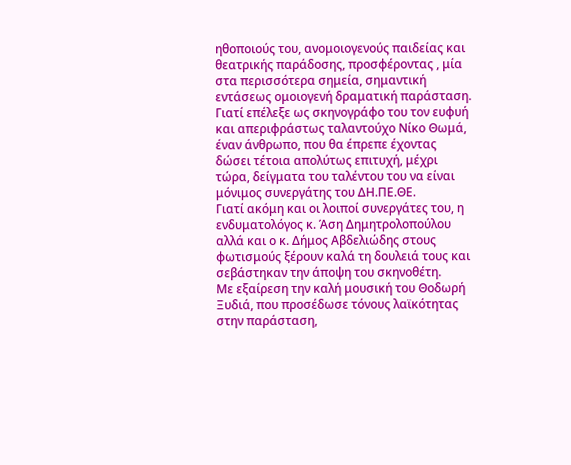ηθοποιούς του, ανομοιογενούς παιδείας και θεατρικής παράδοσης, προσφέροντας , μία στα περισσότερα σημεία, σημαντική εντάσεως ομοιογενή δραματική παράσταση.
Γιατί επέλεξε ως σκηνογράφο του τον ευφυή και απεριφράστως ταλαντούχο Νίκο Θωμά, έναν άνθρωπο, που θα έπρεπε έχοντας δώσει τέτοια απολύτως επιτυχή, μέχρι τώρα, δείγματα του ταλέντου του να είναι μόνιμος συνεργάτης του ΔΗ.ΠΕ.ΘΕ.
Γιατί ακόμη και οι λοιποί συνεργάτες του, η ενδυματολόγος κ. Άση Δημητρολοπούλου αλλά και ο κ. Δήμος Αβδελιώδης στους φωτισμούς ξέρουν καλά τη δουλειά τους και σεβάστηκαν την άποψη του σκηνοθέτη.
Με εξαίρεση την καλή μουσική του Θοδωρή Ξυδιά, που προσέδωσε τόνους λαϊκότητας στην παράσταση,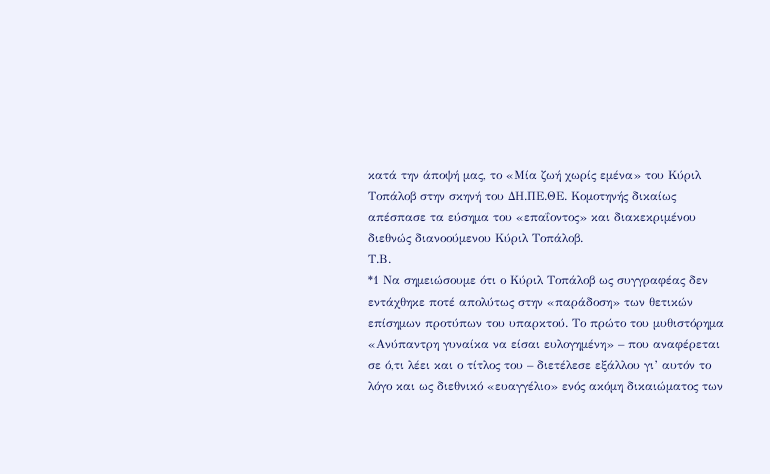κατά την άποψή μας, το «Μία ζωή χωρίς εμένα» του Κύριλ Τοπάλοβ στην σκηνή του ΔΗ.ΠΕ.ΘΕ. Κομοτηνής δικαίως απέσπασε τα εύσημα του «επαΐοντος» και διακεκριμένου διεθνώς διανοούμενου Κύριλ Τοπάλοβ.
Τ.Β.
*1 Να σημειώσουμε ότι ο Κύριλ Τοπάλοβ ως συγγραφέας δεν εντάχθηκε ποτέ απολύτως στην «παράδοση» των θετικών επίσημων προτύπων του υπαρκτού. Το πρώτο του μυθιστόρημα «Ανύπαντρη γυναίκα να είσαι ευλογημένη» – που αναφέρεται σε ό,τι λέει και ο τίτλος του – διετέλεσε εξάλλου γι’ αυτόν το λόγο και ως διεθνικό «ευαγγέλιο» ενός ακόμη δικαιώματος των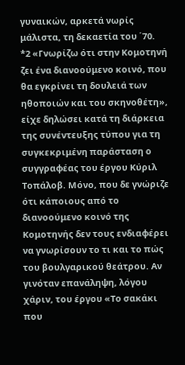γυναικών, αρκετά νωρίς μάλιστα, τη δεκαετία του ΄70.
*2 «Γνωρίζω ότι στην Κομοτηνή ζει ένα διανοούμενο κοινό, που θα εγκρίνει τη δουλειά των ηθοποιών και του σκηνοθέτη», είχε δηλώσει κατά τη διάρκεια της συνέντευξης τύπου για τη συγκεκριμένη παράσταση ο συγγραφέας του έργου Κύριλ Τοπάλοβ. Μόνο, που δε γνώριζε ότι κάποιους από το διανοούμενο κοινό της Κομοτηνής δεν τους ενδιαφέρει να γνωρίσουν το τι και το πώς του βουλγαρικού θεάτρου. Αν γινόταν επανάληψη, λόγου χάριν, του έργου «Το σακάκι που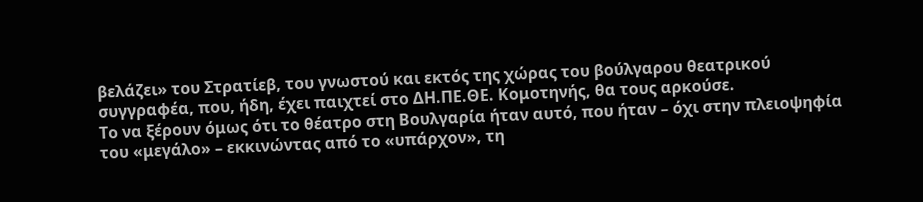βελάζει» του Στρατίεβ, του γνωστού και εκτός της χώρας του βούλγαρου θεατρικού συγγραφέα, που, ήδη, έχει παιχτεί στο ΔΗ.ΠΕ.ΘΕ. Κομοτηνής, θα τους αρκούσε.
Το να ξέρουν όμως ότι το θέατρο στη Βουλγαρία ήταν αυτό, που ήταν – όχι στην πλειοψηφία του «μεγάλο» – εκκινώντας από το «υπάρχον», τη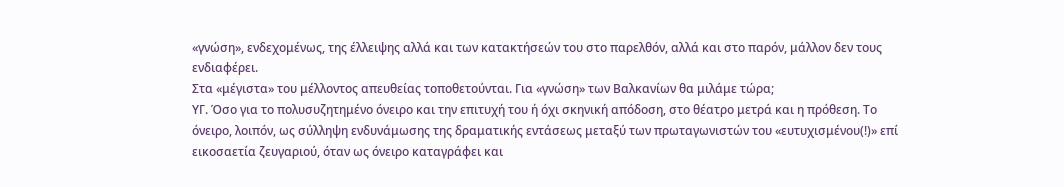«γνώση», ενδεχομένως, της έλλειψης αλλά και των κατακτήσεών του στο παρελθόν, αλλά και στο παρόν, μάλλον δεν τους ενδιαφέρει.
Στα «μέγιστα» του μέλλοντος απευθείας τοποθετούνται. Για «γνώση» των Βαλκανίων θα μιλάμε τώρα;
ΥΓ. Όσο για το πολυσυζητημένο όνειρο και την επιτυχή του ή όχι σκηνική απόδοση, στο θέατρο μετρά και η πρόθεση. Το όνειρο, λοιπόν, ως σύλληψη ενδυνάμωσης της δραματικής εντάσεως μεταξύ των πρωταγωνιστών του «ευτυχισμένου(!)» επί εικοσαετία ζευγαριού, όταν ως όνειρο καταγράφει και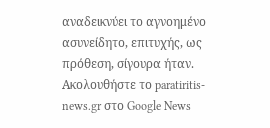αναδεικνύει το αγνοημένο ασυνείδητο, επιτυχής, ως πρόθεση, σίγουρα ήταν.
Ακολουθήστε το paratiritis-news.gr στο Google News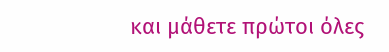και μάθετε πρώτοι όλες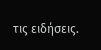τις ειδήσεις.